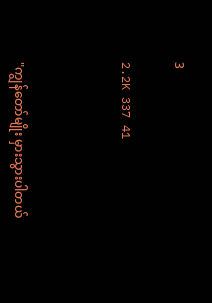3

2.2K 337 41



"ကျွန်တော်မျိုး မှားသွားပါတယ်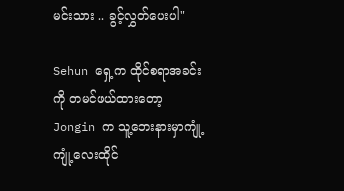မင်းသား .. ခွင့်လွှတ်ပေးပါ"

Sehun ရှေ့က ထိုင်စရာအခင်းကို တမင်ဖယ်ထားတော့ Jongin က သူ့ဘေးနားမှာကျုံ့ကျုံ့လေးထိုင်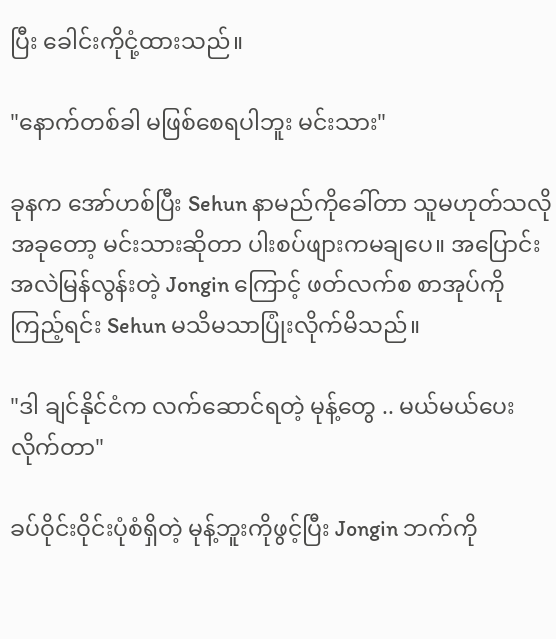ပြီး ခေါင်းကိုငုံ့ထားသည်။

"နောက်တစ်ခါ မဖြစ်စေရပါဘူး မင်းသား"

ခုနက အော်ဟစ်ပြီး Sehun နာမည်ကိုခေါ်တာ သူမဟုတ်သလို အခုတော့ မင်းသားဆိုတာ ပါးစပ်ဖျားကမချပေ။ အပြောင်းအလဲမြန်လွန်းတဲ့ Jongin ကြောင့် ဖတ်လက်စ စာအုပ်ကိုကြည့်ရင်း Sehun မသိမသာပြုံးလိုက်မိသည်။

"ဒါ ချင်နိုင်ငံက လက်ဆောင်ရတဲ့ မုန့်တွေ .. မယ်မယ်ပေးလိုက်တာ"

ခပ်ဝိုင်းဝိုင်းပုံစံရှိတဲ့ မုန့်ဘူးကိုဖွင့်ပြီး Jongin ဘက်ကို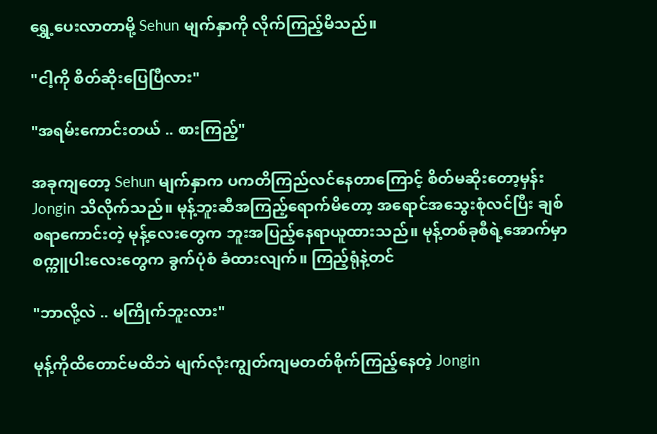ရွှေ့ပေးလာတာမို့ Sehun မျက်နှာကို လိုက်ကြည့်မိသည်။

"ငါ့ကို စိတ်ဆိုးပြေပြီလား"

"အရမ်းကောင်းတယ် .. စားကြည့်"

အခုကျတော့ Sehun မျက်နှာက ပကတိကြည်လင်နေတာကြောင့် စိတ်မဆိုးတော့မှန်း Jongin သိလိုက်သည်။ မုန့်ဘူးဆီအကြည့်ရောက်မိတော့ အရောင်အသွေးစုံလင်ပြီး ချစ်စရာကောင်းတဲ့ မုန့်လေးတွေက ဘူးအပြည့်နေရာယူထားသည်။ မုန့်တစ်ခုစီရဲ့အောက်မှာ စက္ကူပါးလေးတွေက ခွက်ပုံစံ ခံထားလျက်။ ကြည့်ရုံနဲ့တင်

"ဘာလို့လဲ .. မကြိုက်ဘူးလား"

မုန့်ကိုထိတောင်မထိဘဲ မျက်လုံးကျွတ်ကျမတတ်စိုက်ကြည့်နေတဲ့ Jongin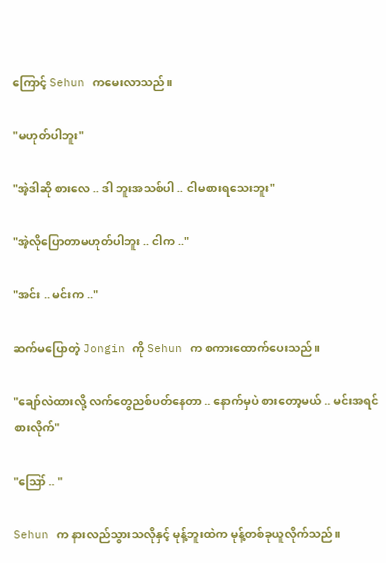ကြောင့် Sehun ကမေးလာသည်။

"မဟုတ်ပါဘူး"

"အဲ့ဒါဆို စားလေ .. ဒါ ဘူးအသစ်ပါ .. ငါမစားရသေးဘူး"

"အဲ့လိုပြောတာမဟုတ်ပါဘူး .. ငါက .."

"အင်း .. မင်းက .."

ဆက်မပြောတဲ့ Jongin ကို Sehun က စကားထောက်ပေးသည်။

"ချော်လဲထားလို့ လက်တွေညစ်ပတ်နေတာ .. နောက်မှပဲ စားတော့မယ် .. မင်းအရင်စားလိုက်"

"ဪ .. "

Sehun က နားလည်သွားသလိုနှင့် မုန့်ဘူးထဲက မုန့်တစ်ခုယူလိုက်သည်။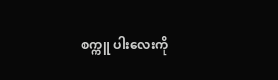စက္ကူ ပါးလေးကို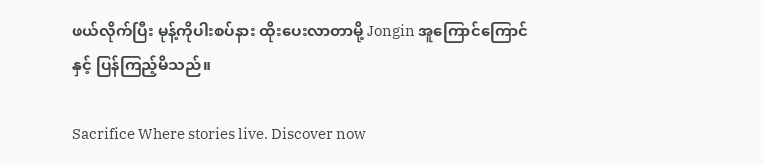ဖယ်လိုက်ပြီး မုန့်ကိုပါးစပ်နား ထိုးပေးလာတာမို့ Jongin အူကြောင်ကြောင်နှင့် ပြန်ကြည့်မိသည်။

Sacrifice Where stories live. Discover now